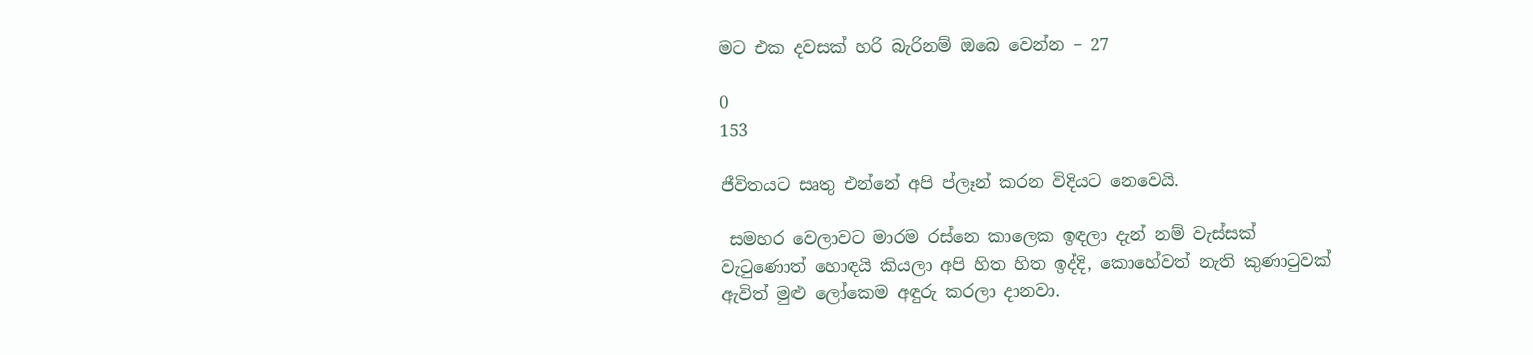මට එක දවසක් හරි බැරිනම් ඔබෙ වෙන්න – 27

0
153

ජීවිතයට සෘතු එන්නේ අපි ප්ලෑන් කරන විදියට නෙවෙයි.

 සමහර වෙලාවට මාරම රස්නෙ කාලෙක ඉඳලා දැන් නම් වැස්සක් වැටුණොත් හොඳයි කියලා අපි හිත හිත ඉද්දි, කොහේවත් නැති කුණාටුවක් ඇවිත් මුළු ලෝකෙම අඳුරු කරලා දානවා.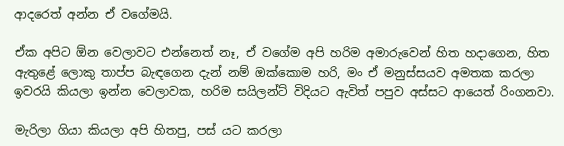ආදරෙත් අන්න ඒ වගේමයි.

ඒක අපිට ඕන වෙලාවට එන්නෙත් නෑ, ඒ වගේම අපි හරිම අමාරුවෙන් හිත හදාගෙන, හිත ඇතුළේ ලොකු තාප්ප බැඳගෙන දැන් නම් ඔක්කොම හරි, මං ඒ මනුස්සයව අමතක කරලා ඉවරයි කියලා ඉන්න වෙලාවක, හරිම සයිලන්ට් විදියට ඇවිත් පපුව අස්සට ආයෙත් රිංගනවා.

මැරිලා ගියා කියලා අපි හිතපු, පස් යට කරලා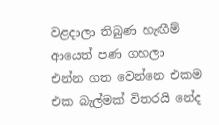වළදාලා තිබුණ හැඟීම් ආයෙත් පණ ගහලා එන්න ගත වෙන්නෙ එකම එක බැල්මක් විතරයි නේද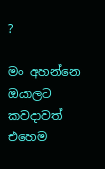?

මං අහන්නෙ ඔයාලට කවදාවත් එහෙම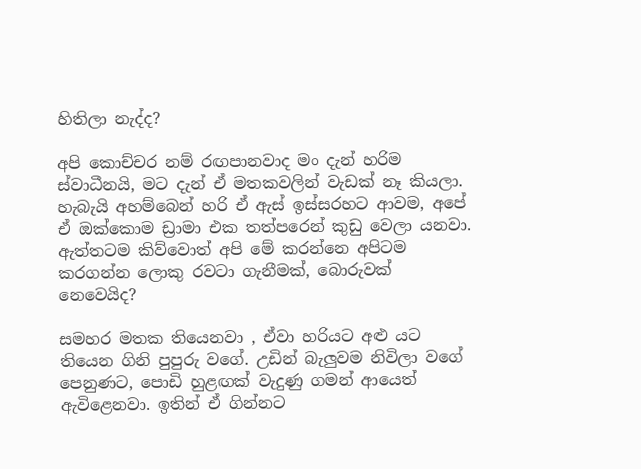හිතිලා නැද්ද?

අපි කොච්චර නම් රඟපානවාද මං දැන් හරිම ස්වාධීනයි, මට දැන් ඒ මතකවලින් වැඩක් නෑ කියලා. හැබැයි අහම්බෙන් හරි ඒ ඇස් ඉස්සරහට ආවම, අපේ ඒ ඔක්කොම ඩ්‍රාමා එක තත්පරෙන් කුඩු වෙලා යනවා. ඇත්තටම කිව්වොත් අපි මේ කරන්නෙ අපිටම කරගන්න ලොකු රවටා ගැනීමක්, බොරුවක් නෙවෙයිද?

සමහර මතක තියෙනවා , ඒවා හරියට අළු යට තියෙන ගිනි පුපුරු වගේ. උඩින් බැලුවම නිවිලා වගේ පෙනුණට, පොඩි හුළඟක් වැදුණු ගමන් ආයෙත් ඇවිළෙනවා. ඉතින් ඒ ගින්නට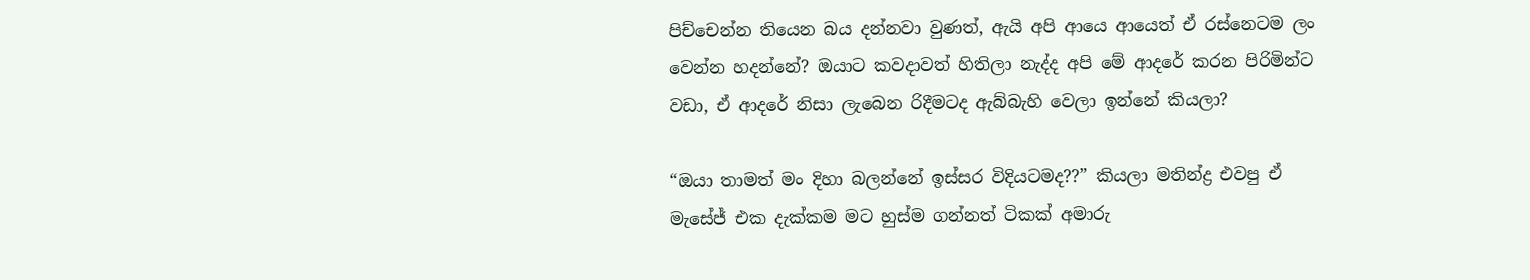පිච්චෙන්න තියෙන බය දන්නවා වුණත්, ඇයි අපි ආයෙ ආයෙත් ඒ රස්නෙටම ලං වෙන්න හදන්නේ? ඔයාට කවදාවත් හිතිලා නැද්ද අපි මේ ආදරේ කරන පිරිමින්ට වඩා, ඒ ආදරේ නිසා ලැබෙන රිදීමටද ඇබ්බැහි වෙලා ඉන්නේ කියලා?

“ඔයා තාමත් මං දිහා බලන්නේ ඉස්සර විදියටමද??” කියලා මතින්ද්‍ර එවපු ඒ මැසේජ් එක දැක්කම මට හුස්ම ගන්නත් ටිකක් අමාරු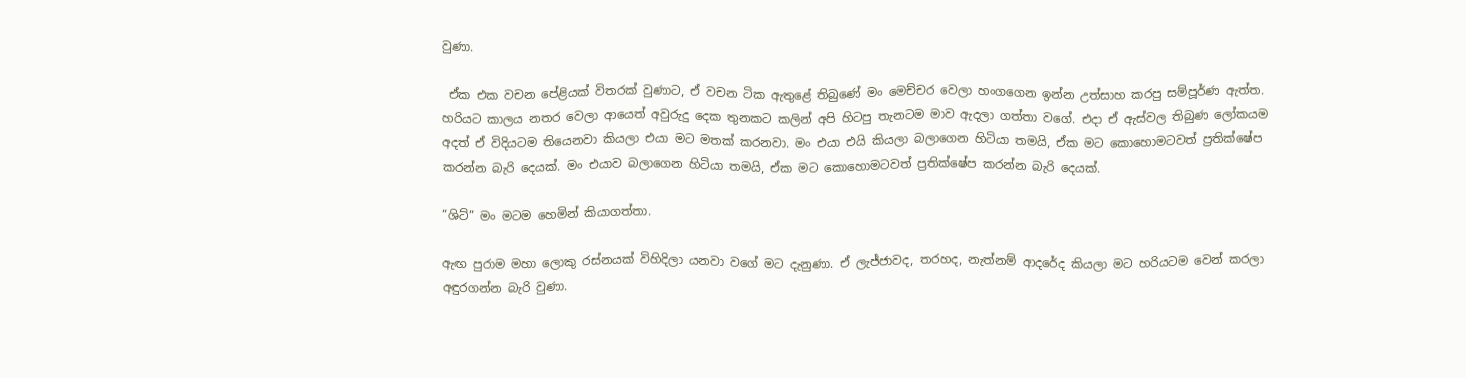වුණා.

 ඒක එක වචන පේළියක් විතරක් වුණාට, ඒ වචන ටික ඇතුළේ තිබුණේ මං මෙච්චර වෙලා හංගගෙන ඉන්න උත්සාහ කරපු සම්පූර්ණ ඇත්ත. හරියට කාලය නතර වෙලා ආයෙත් අවුරුදු දෙක තුනකට කලින් අපි හිටපු තැනටම මාව ඇදලා ගත්තා වගේ. එදා ඒ ඇස්වල තිබුණ ලෝකයම අදත් ඒ විදියටම තියෙනවා කියලා එයා මට මතක් කරනවා. මං එයා එයි කියලා බලාගෙන හිටියා තමයි, ඒක මට කොහොමටවත් ප්‍රතික්ෂේප කරන්න බැරි දෙයක්. මං එයාව බලාගෙන හිටියා තමයි, ඒක මට කොහොමටවත් ප්‍රතික්ෂේප කරන්න බැරි දෙයක්.

“ශිට්” මං මටම හෙමින් කියාගත්තා.

ඇඟ පුරාම මහා ලොකු රස්නයක් විහිදිලා යනවා වගේ මට දැනුණා. ඒ ලැජ්ජාවද, තරහද, නැත්නම් ආදරේද කියලා මට හරියටම වෙන් කරලා අඳුරගන්න බැරි වුණා.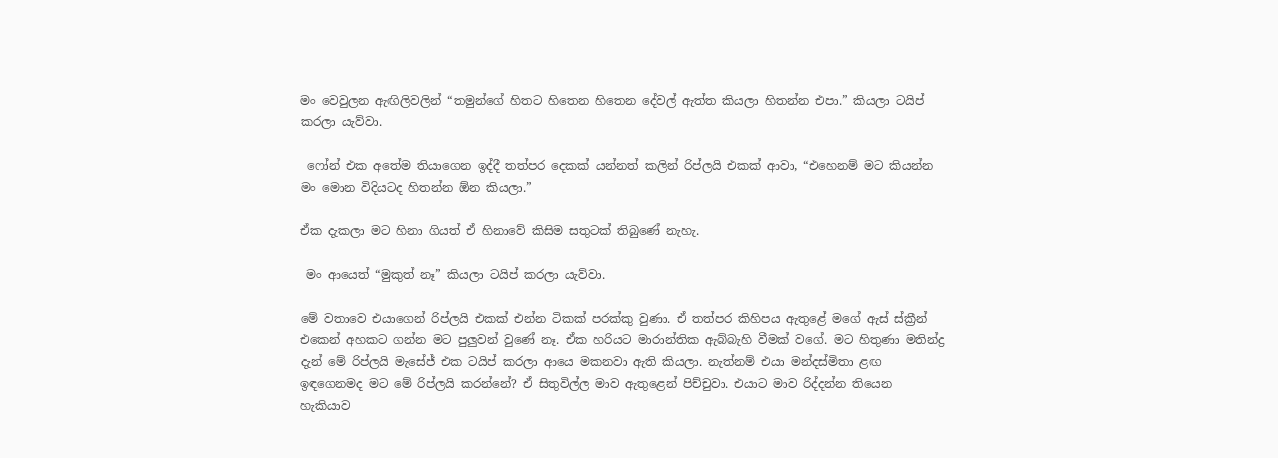මං වෙවුලන ඇඟිලිවලින් “තමුන්ගේ හිතට හිතෙන හිතෙන දේවල් ඇත්ත කියලා හිතන්න එපා.” කියලා ටයිප් කරලා යැව්වා.

 ෆෝන් එක අතේම තියාගෙන ඉද්දී තත්පර දෙකක් යන්නත් කලින් රිප්ලයි එකක් ආවා, “එහෙනම් මට කියන්න මං මොන විදියටද හිතන්න ඕන කියලා.”

ඒක දැකලා මට හිනා ගියත් ඒ හිනාවේ කිසිම සතුටක් තිබුණේ නැහැ.

 මං ආයෙත් “මුකුත් නෑ” කියලා ටයිප් කරලා යැව්වා.

මේ වතාවෙ එයාගෙන් රිප්ලයි එකක් එන්න ටිකක් පරක්කු වුණා. ඒ තත්පර කිහිපය ඇතුළේ මගේ ඇස් ස්ක්‍රීන් එකෙන් අහකට ගන්න මට පුලුවන් වුණේ නෑ. ඒක හරියට මාරාන්තික ඇබ්බැහි වීමක් වගේ. මට හිතුණා මතින්ද්‍ර දැන් මේ රිප්ලයි මැසේජ් එක ටයිප් කරලා ආයෙ මකනවා ඇති කියලා. නැත්නම් එයා මන්දස්මිතා ළඟ ඉඳගෙනමද මට මේ රිප්ලයි කරන්නේ? ඒ සිතුවිල්ල මාව ඇතුළෙන් පිච්චුවා. එයාට මාව රිද්දන්න තියෙන හැකියාව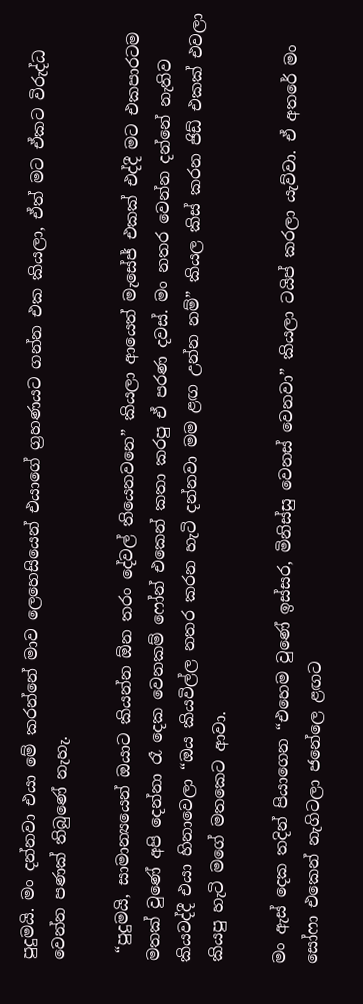පුදුමයි. මං දන්නවා එයා මේ කරන්නේ මාව ලෙහෙසියෙන් එයාගේ ග්‍රහණයට ගන්න එක කියලා, ඒත් මට ඒකට විරුද්ධ වෙන්න පණක් තිබුණේ නැහැ.

 “පුදුමයි, සාමාන්‍යයෙන් ඔයාට කියන්න ඕන තරං දේවල් තියෙනවනෙ” කියලා ආයෙත් මැසේජ් එකක් එද්දී මට එකපාරටම මතක් වුණේ අපි දෙන්නා රෑ දෙක වෙනකම් ෆෝන් එකෙන් කතා කරපු ඒ පරණ දවස්. මං නතර වෙන්න දන්නේ නැතිව කියවද්දී එයා හිනාවෙලා “ඔය කියවිල්ල නතර කරන හැටි දන්නවා මම ළඟ උන්න නම්” කියල කිස් කරන ජිඩ් එකක් එවලා කියපු හැටි මගේ මතකෙට ආවා.

මං ඇස් දෙක තදින් පියාගෙන “එහෙම වුණේ ඉස්සර, මිනිස්සු වෙනස් වෙනවා” කියලා ටයිප් කරලා යැව්වා. ඒ අතරේ මං සෝෆා එකෙන් නැගිටලා ජනේලෙ ළඟට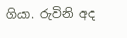ගියා. රුවිනි අද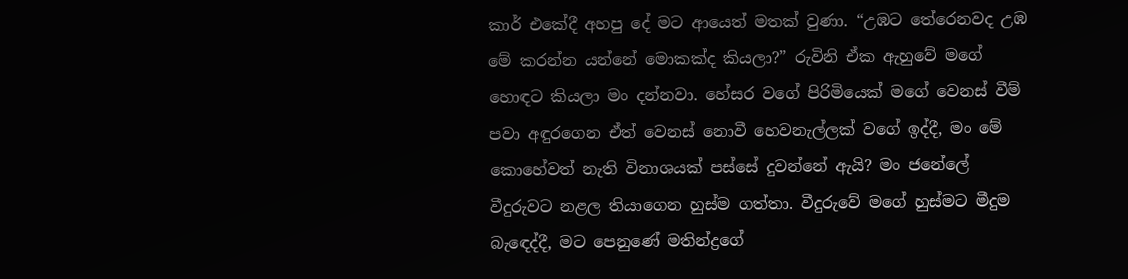කාර් එකේදී අහපු දේ මට ආයෙත් මතක් වුණා. “උඹට තේරෙනවද උඹ මේ කරන්න යන්නේ මොකක්ද කියලා?” රුවිනි ඒක ඇහුවේ මගේ හොඳට කියලා මං දන්නවා. හේසර වගේ පිරිමියෙක් මගේ වෙනස් වීම් පවා අඳුරගෙන ඒත් වෙනස් නොවී හෙවනැල්ලක් වගේ ඉද්දී, මං මේ කොහේවත් නැති විනාශයක් පස්සේ දුවන්නේ ඇයි? මං ජනේලේ වීදුරුවට නළල තියාගෙන හුස්ම ගත්තා. වීදුරුවේ මගේ හුස්මට මීදුම බැඳෙද්දී, මට පෙනුණේ මතින්ද්‍රගේ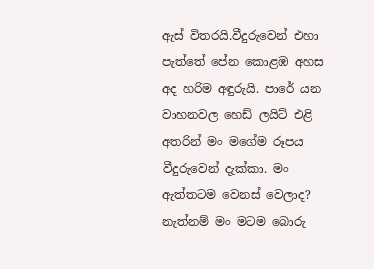ඇස් විතරයි.වීදුරුවෙන් එහා පැත්තේ පේන කොළඹ අහස අද හරිම අඳුරුයි. පාරේ යන වාහනවල හෙඩ් ලයිට් එළි අතරින් මං මගේම රූපය වීදුරුවෙන් දැක්කා. මං ඇත්තටම වෙනස් වෙලාද? නැත්නම් මං මටම බොරු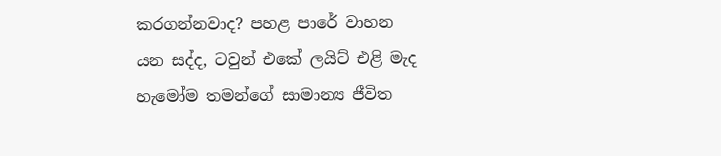කරගන්නවාද? පහළ පාරේ වාහන යන සද්ද, ටවුන් එකේ ලයිට් එළි මැද හැමෝම තමන්ගේ සාමාන්‍ය ජීවිත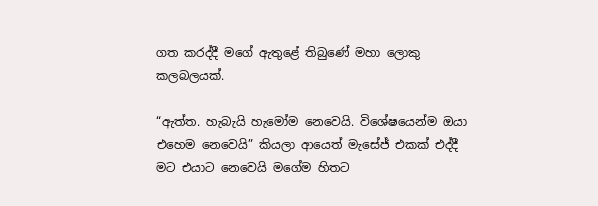ගත කරද්දී මගේ ඇතුළේ තිබුණේ මහා ලොකු කලබලයක්.

“ඇත්ත. හැබැයි හැමෝම නෙවෙයි. විශේෂයෙන්ම ඔයා එහෙම නෙවෙයි” කියලා ආයෙත් මැසේජ් එකක් එද්දී මට එයාට නෙවෙයි මගේම හිතට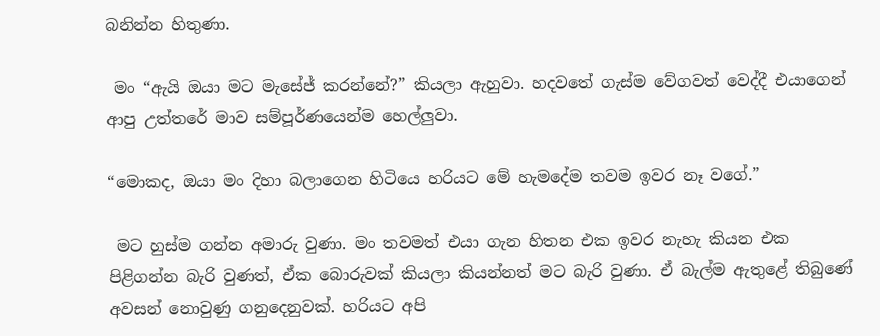බනින්න හිතුණා.

 මං “ඇයි ඔයා මට මැසේජ් කරන්නේ?” කියලා ඇහුවා. හදවතේ ගැස්ම වේගවත් වෙද්දී එයාගෙන් ආපු උත්තරේ මාව සම්පූර්ණයෙන්ම හෙල්ලුවා.

“මොකද, ඔයා මං දිහා බලාගෙන හිටියෙ හරියට මේ හැමදේම තවම ඉවර නෑ වගේ.”

 මට හුස්ම ගන්න අමාරු වුණා. මං තවමත් එයා ගැන හිතන එක ඉවර නැහැ කියන එක පිළිගන්න බැරි වුණත්, ඒක බොරුවක් කියලා කියන්නත් මට බැරි වුණා. ඒ බැල්ම ඇතුළේ තිබුණේ අවසන් නොවුණු ගනුදෙනුවක්. හරියට අපි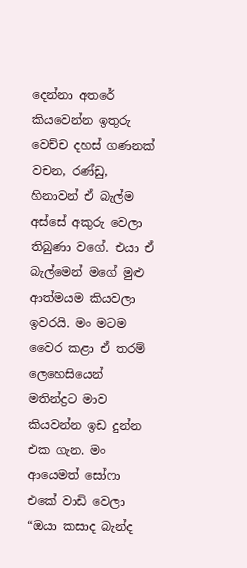දෙන්නා අතරේ කියවෙන්න ඉතුරු වෙච්ච දහස් ගණනක් වචන, රණ්ඩු, හිනාවන් ඒ බැල්ම අස්සේ අකුරු වෙලා තිබුණා වගේ. එයා ඒ බැල්මෙන් මගේ මුළු ආත්මයම කියවලා ඉවරයි. මං මටම වෛර කළා ඒ තරම් ලෙහෙසියෙන් මතින්ද්‍රට මාව කියවන්න ඉඩ දුන්න එක ගැන. මං ආයෙමත් සෝෆා එකේ වාඩි වෙලා “ඔයා කසාද බැන්ද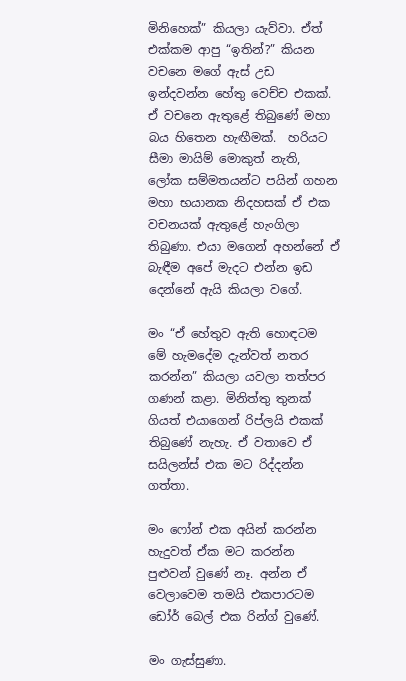මිනිහෙක්” කියලා යැව්වා. ඒත් එක්කම ආපු “ඉතින්?” කියන වචනෙ මගේ ඇස් උඩ ඉන්දවන්න හේතු වෙච්ච එකක්. ඒ වචනෙ ඇතුළේ තිබුණේ මහා බය හිතෙන හැඟීමක්.  හරියට සීමා මායිම් මොකුත් නැති, ලෝක සම්මතයන්ට පයින් ගහන මහා භයානක නිදහසක් ඒ එක වචනයක් ඇතුළේ හැංගිලා තිබුණා. එයා මගෙන් අහන්නේ ඒ බැඳීම අපේ මැදට එන්න ඉඩ දෙන්නේ ඇයි කියලා වගේ.

මං “ඒ හේතුව ඇති හොඳටම මේ හැමදේම දැන්වත් නතර කරන්න” කියලා යවලා තත්පර ගණන් කළා. මිනිත්තු තුනක් ගියත් එයාගෙන් රිප්ලයි එකක් තිබුණේ නැහැ. ඒ වතාවෙ ඒ සයිලන්ස් එක මට රිද්දන්න ගත්තා.

මං ෆෝන් එක අයින් කරන්න හැදුවත් ඒක මට කරන්න පුළුවන් වුණේ නෑ. අන්න ඒ වෙලාවෙම තමයි එකපාරටම ඩෝර් බෙල් එක රින්ග් වුණේ.

මං ගැස්සුණා.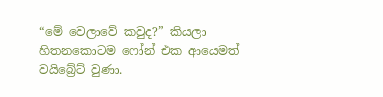“මේ වෙලාවේ කවුද?” කියලා හිතනකොටම ෆෝන් එක ආයෙමත් වයිබ්‍රේට් වුණා.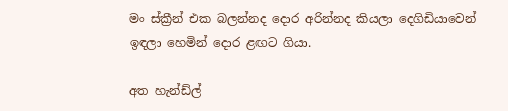මං ස්ක්‍රීන් එක බලන්නද දොර අරින්නද කියලා දෙගිඩියාවෙන් ඉඳලා හෙමින් දොර ළඟට ගියා.

අත හැන්ඩ්ල්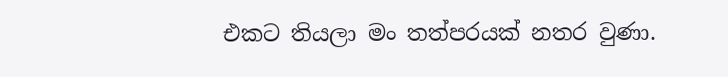එකට තියලා මං තත්පරයක් නතර වුණා.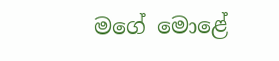මගේ මොළේ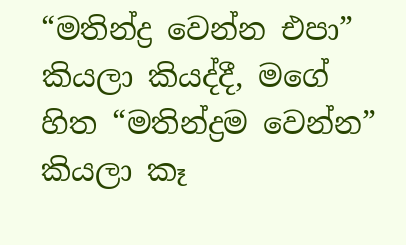“මතින්ද්‍ර වෙන්න එපා” කියලා කියද්දී, මගේ හිත “මතින්ද්‍රම වෙන්න” කියලා කෑ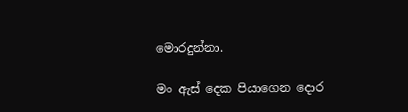මොරදුන්නා.

මං ඇස් දෙක පියාගෙන දොර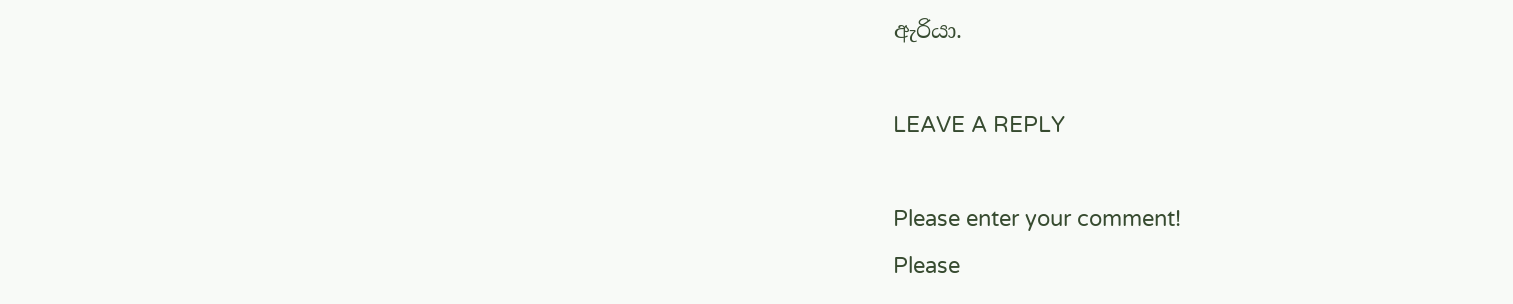ඇරියා.

LEAVE A REPLY

Please enter your comment!
Please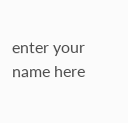enter your name here